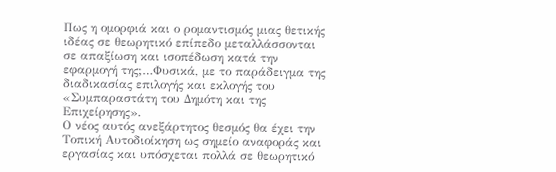Πως η ομορφιά και ο ρομαντισμός μιας θετικής ιδέας σε θεωρητικό επίπεδο μεταλλάσσονται σε απαξίωση και ισοπέδωση κατά την εφαρμογή της;…Φυσικά, με το παράδειγμα της διαδικασίας επιλογής και εκλογής του «Συμπαραστάτη του Δημότη και της Επιχείρησης».
Ο νέος αυτός ανεξάρτητος θεσμός θα έχει την Τοπική Αυτοδιοίκηση ως σημείο αναφοράς και εργασίας και υπόσχεται πολλά σε θεωρητικό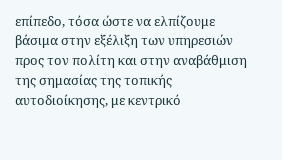επίπεδο, τόσα ώστε να ελπίζουμε βάσιμα στην εξέλιξη των υπηρεσιών προς τον πολίτη και στην αναβάθμιση της σημασίας της τοπικής αυτοδιοίκησης, με κεντρικό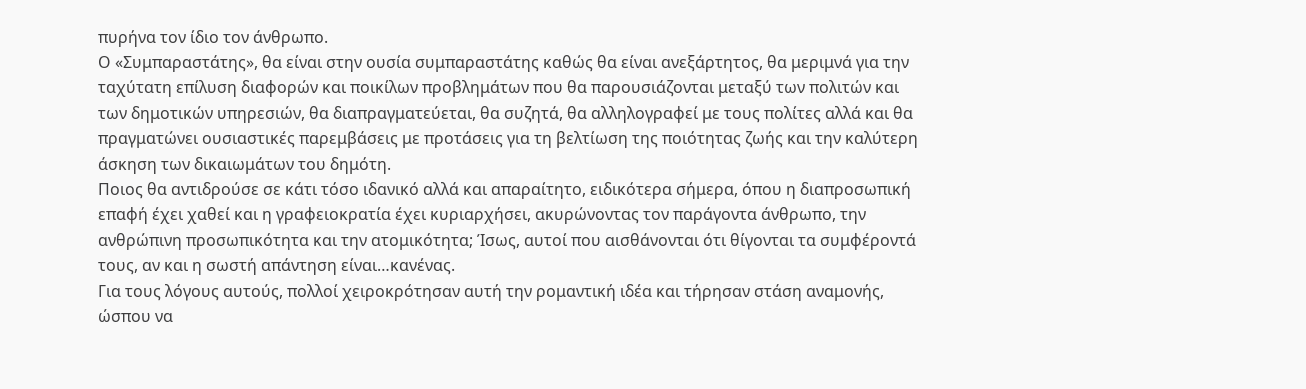πυρήνα τον ίδιο τον άνθρωπο.
Ο «Συμπαραστάτης», θα είναι στην ουσία συμπαραστάτης καθώς θα είναι ανεξάρτητος, θα μεριμνά για την ταχύτατη επίλυση διαφορών και ποικίλων προβλημάτων που θα παρουσιάζονται μεταξύ των πολιτών και των δημοτικών υπηρεσιών, θα διαπραγματεύεται, θα συζητά, θα αλληλογραφεί με τους πολίτες αλλά και θα πραγματώνει ουσιαστικές παρεμβάσεις με προτάσεις για τη βελτίωση της ποιότητας ζωής και την καλύτερη άσκηση των δικαιωμάτων του δημότη.
Ποιος θα αντιδρούσε σε κάτι τόσο ιδανικό αλλά και απαραίτητο, ειδικότερα σήμερα, όπου η διαπροσωπική επαφή έχει χαθεί και η γραφειοκρατία έχει κυριαρχήσει, ακυρώνοντας τον παράγοντα άνθρωπο, την ανθρώπινη προσωπικότητα και την ατομικότητα; Ίσως, αυτοί που αισθάνονται ότι θίγονται τα συμφέροντά τους, αν και η σωστή απάντηση είναι…κανένας.
Για τους λόγους αυτούς, πολλοί χειροκρότησαν αυτή την ρομαντική ιδέα και τήρησαν στάση αναμονής, ώσπου να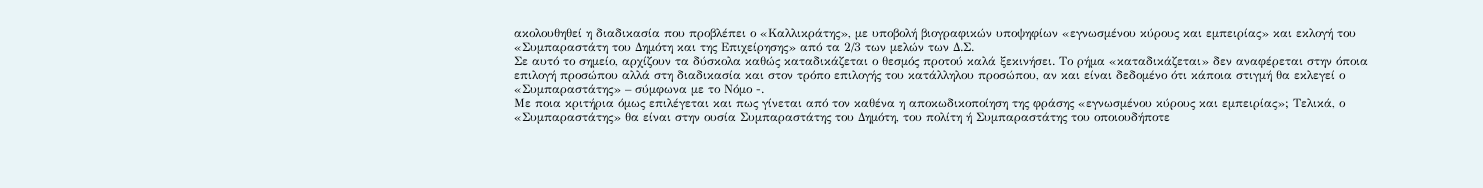ακολουθηθεί η διαδικασία που προβλέπει ο «Καλλικράτης», με υποβολή βιογραφικών υποψηφίων «εγνωσμένου κύρους και εμπειρίας» και εκλογή του «Συμπαραστάτη του Δημότη και της Επιχείρησης» από τα 2/3 των μελών των Δ.Σ.
Σε αυτό το σημείο, αρχίζουν τα δύσκολα καθώς καταδικάζεται ο θεσμός προτού καλά ξεκινήσει. Το ρήμα «καταδικάζεται» δεν αναφέρεται στην όποια επιλογή προσώπου αλλά στη διαδικασία και στον τρόπο επιλογής του κατάλληλου προσώπου, αν και είναι δεδομένο ότι κάποια στιγμή θα εκλεγεί ο «Συμπαραστάτης» – σύμφωνα με το Νόμο -.
Με ποια κριτήρια όμως επιλέγεται και πως γίνεται από τον καθένα η αποκωδικοποίηση της φράσης «εγνωσμένου κύρους και εμπειρίας»; Τελικά, ο «Συμπαραστάτης» θα είναι στην ουσία Συμπαραστάτης του Δημότη, του πολίτη ή Συμπαραστάτης του οποιουδήποτε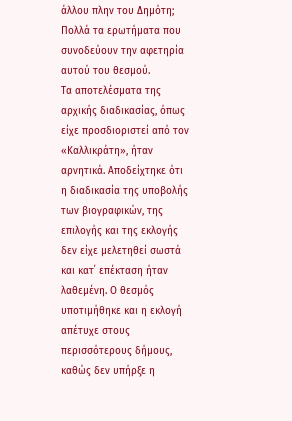άλλου πλην του Δημότη; Πολλά τα ερωτήματα που συνοδεύουν την αφετηρία αυτού του θεσμού.
Τα αποτελέσματα της αρχικής διαδικασίας, όπως είχε προσδιοριστεί από τον «Καλλικράτη», ήταν αρνητικά. Αποδείχτηκε ότι η διαδικασία της υποβολής των βιογραφικών, της επιλογής και της εκλογής δεν είχε μελετηθεί σωστά και κατ΄ επέκταση ήταν λαθεμένη. Ο θεσμός υποτιμήθηκε και η εκλογή απέτυχε στους περισσότερους δήμους, καθώς δεν υπήρξε η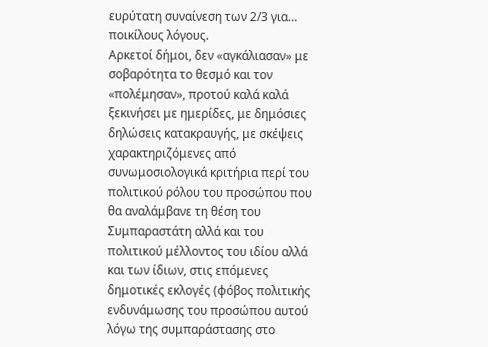ευρύτατη συναίνεση των 2/3 για… ποικίλους λόγους.
Αρκετοί δήμοι, δεν «αγκάλιασαν» με σοβαρότητα το θεσμό και τον «πολέμησαν», προτού καλά καλά ξεκινήσει με ημερίδες, με δημόσιες δηλώσεις κατακραυγής, με σκέψεις χαρακτηριζόμενες από συνωμοσιολογικά κριτήρια περί του πολιτικού ρόλου του προσώπου που θα αναλάμβανε τη θέση του Συμπαραστάτη αλλά και του πολιτικού μέλλοντος του ιδίου αλλά και των ίδιων, στις επόμενες δημοτικές εκλογές (φόβος πολιτικής ενδυνάμωσης του προσώπου αυτού λόγω της συμπαράστασης στο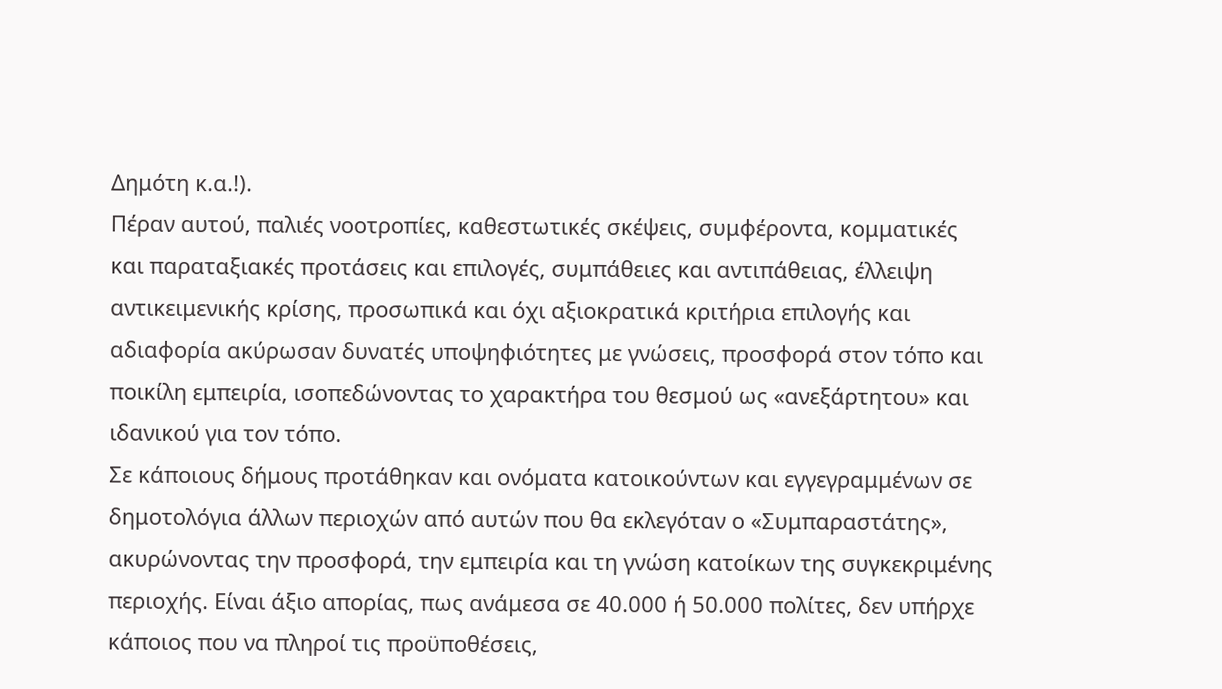Δημότη κ.α.!).
Πέραν αυτού, παλιές νοοτροπίες, καθεστωτικές σκέψεις, συμφέροντα, κομματικές και παραταξιακές προτάσεις και επιλογές, συμπάθειες και αντιπάθειας, έλλειψη αντικειμενικής κρίσης, προσωπικά και όχι αξιοκρατικά κριτήρια επιλογής και αδιαφορία ακύρωσαν δυνατές υποψηφιότητες με γνώσεις, προσφορά στον τόπο και ποικίλη εμπειρία, ισοπεδώνοντας το χαρακτήρα του θεσμού ως «ανεξάρτητου» και ιδανικού για τον τόπο.
Σε κάποιους δήμους προτάθηκαν και ονόματα κατοικούντων και εγγεγραμμένων σε δημοτολόγια άλλων περιοχών από αυτών που θα εκλεγόταν ο «Συμπαραστάτης», ακυρώνοντας την προσφορά, την εμπειρία και τη γνώση κατοίκων της συγκεκριμένης περιοχής. Είναι άξιο απορίας, πως ανάμεσα σε 40.000 ή 50.000 πολίτες, δεν υπήρχε κάποιος που να πληροί τις προϋποθέσεις,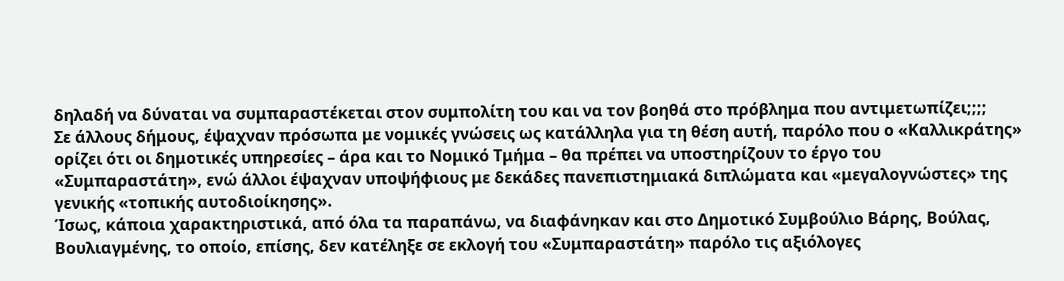δηλαδή να δύναται να συμπαραστέκεται στον συμπολίτη του και να τον βοηθά στο πρόβλημα που αντιμετωπίζει;;;;
Σε άλλους δήμους, έψαχναν πρόσωπα με νομικές γνώσεις ως κατάλληλα για τη θέση αυτή, παρόλο που ο «Καλλικράτης» ορίζει ότι οι δημοτικές υπηρεσίες – άρα και το Νομικό Τμήμα – θα πρέπει να υποστηρίζουν το έργο του «Συμπαραστάτη», ενώ άλλοι έψαχναν υποψήφιους με δεκάδες πανεπιστημιακά διπλώματα και «μεγαλογνώστες» της γενικής «τοπικής αυτοδιοίκησης».
Ίσως, κάποια χαρακτηριστικά, από όλα τα παραπάνω, να διαφάνηκαν και στο Δημοτικό Συμβούλιο Βάρης, Βούλας, Βουλιαγμένης, το οποίο, επίσης, δεν κατέληξε σε εκλογή του «Συμπαραστάτη» παρόλο τις αξιόλογες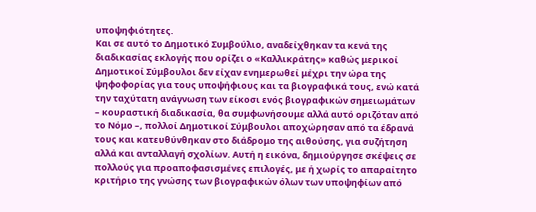υποψηφιότητες.
Και σε αυτό το Δημοτικό Συμβούλιο, αναδείχθηκαν τα κενά της διαδικασίας εκλογής που ορίζει ο «Καλλικράτης» καθώς μερικοί Δημοτικοί Σύμβουλοι δεν είχαν ενημερωθεί μέχρι την ώρα της ψηφοφορίας για τους υποψήφιους και τα βιογραφικά τους, ενώ κατά την ταχύτατη ανάγνωση των είκοσι ενός βιογραφικών σημειωμάτων – κουραστική διαδικασία, θα συμφωνήσουμε αλλά αυτό οριζόταν από το Νόμο –, πολλοί Δημοτικοί Σύμβουλοι αποχώρησαν από τα έδρανά τους και κατευθύνθηκαν στο διάδρομο της αιθούσης, για συζήτηση αλλά και ανταλλαγή σχολίων. Αυτή η εικόνα, δημιούργησε σκέψεις σε πολλούς για προαποφασισμένες επιλογές, με ή χωρίς το απαραίτητο κριτήριο της γνώσης των βιογραφικών όλων των υποψηφίων από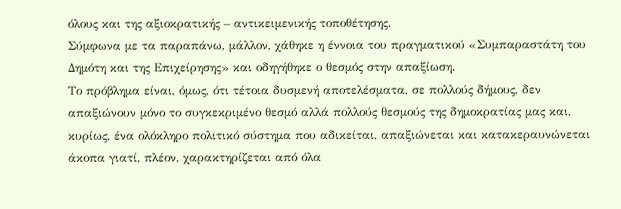όλους και της αξιοκρατικής – αντικειμενικής τοποθέτησης.
Σύμφωνα με τα παραπάνω, μάλλον, χάθηκε η έννοια του πραγματικού «Συμπαραστάτη του Δημότη και της Επιχείρησης» και οδηγήθηκε ο θεσμός στην απαξίωση.
Το πρόβλημα είναι, όμως, ότι τέτοια δυσμενή αποτελέσματα, σε πολλούς δήμους, δεν απαξιώνουν μόνο το συγκεκριμένο θεσμό αλλά πολλούς θεσμούς της δημοκρατίας μας και, κυρίως, ένα ολόκληρο πολιτικό σύστημα που αδικείται, απαξιώνεται και κατακεραυνώνεται άκοπα γιατί, πλέον, χαρακτηρίζεται από όλα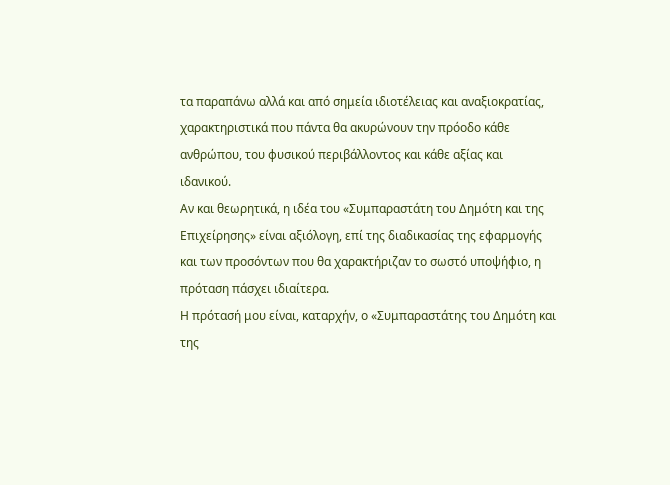τα παραπάνω αλλά και από σημεία ιδιοτέλειας και αναξιοκρατίας, χαρακτηριστικά που πάντα θα ακυρώνουν την πρόοδο κάθε ανθρώπου, του φυσικού περιβάλλοντος και κάθε αξίας και ιδανικού.
Αν και θεωρητικά, η ιδέα του «Συμπαραστάτη του Δημότη και της Επιχείρησης» είναι αξιόλογη, επί της διαδικασίας της εφαρμογής και των προσόντων που θα χαρακτήριζαν το σωστό υποψήφιο, η πρόταση πάσχει ιδιαίτερα.
Η πρότασή μου είναι, καταρχήν, ο «Συμπαραστάτης του Δημότη και της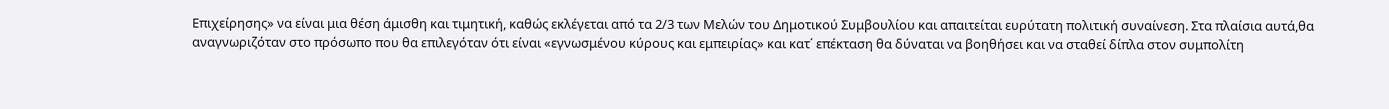Επιχείρησης» να είναι μια θέση άμισθη και τιμητική, καθώς εκλέγεται από τα 2/3 των Μελών του Δημοτικού Συμβουλίου και απαιτείται ευρύτατη πολιτική συναίνεση. Στα πλαίσια αυτά,θα αναγνωριζόταν στο πρόσωπο που θα επιλεγόταν ότι είναι «εγνωσμένου κύρους και εμπειρίας» και κατ΄ επέκταση θα δύναται να βοηθήσει και να σταθεί δίπλα στον συμπολίτη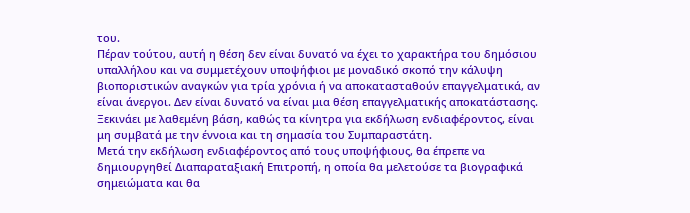του.
Πέραν τούτου, αυτή η θέση δεν είναι δυνατό να έχει το χαρακτήρα του δημόσιου υπαλλήλου και να συμμετέχουν υποψήφιοι με μοναδικό σκοπό την κάλυψη βιοποριστικών αναγκών για τρία χρόνια ή να αποκατασταθούν επαγγελματικά, αν είναι άνεργοι. Δεν είναι δυνατό να είναι μια θέση επαγγελματικής αποκατάστασης. Ξεκινάει με λαθεμένη βάση, καθώς τα κίνητρα για εκδήλωση ενδιαφέροντος, είναι μη συμβατά με την έννοια και τη σημασία του Συμπαραστάτη.
Μετά την εκδήλωση ενδιαφέροντος από τους υποψήφιους, θα έπρεπε να δημιουργηθεί Διαπαραταξιακή Επιτροπή, η οποία θα μελετούσε τα βιογραφικά σημειώματα και θα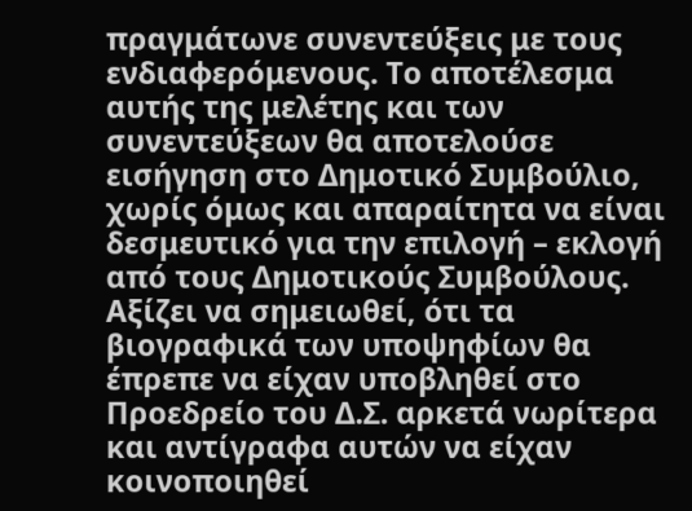πραγμάτωνε συνεντεύξεις με τους ενδιαφερόμενους. Το αποτέλεσμα αυτής της μελέτης και των συνεντεύξεων θα αποτελούσε εισήγηση στο Δημοτικό Συμβούλιο, χωρίς όμως και απαραίτητα να είναι δεσμευτικό για την επιλογή – εκλογή από τους Δημοτικούς Συμβούλους.
Αξίζει να σημειωθεί, ότι τα βιογραφικά των υποψηφίων θα έπρεπε να είχαν υποβληθεί στο Προεδρείο του Δ.Σ. αρκετά νωρίτερα και αντίγραφα αυτών να είχαν κοινοποιηθεί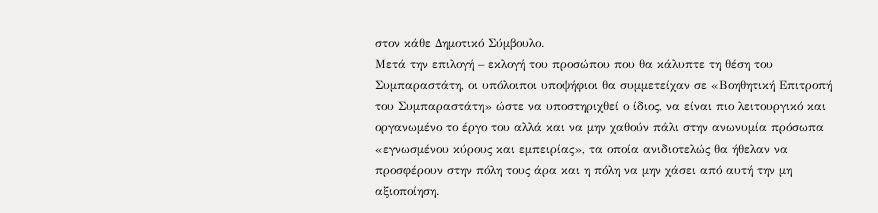στον κάθε Δημοτικό Σύμβουλο.
Μετά την επιλογή – εκλογή του προσώπου που θα κάλυπτε τη θέση του Συμπαραστάτη, οι υπόλοιποι υποψήφιοι θα συμμετείχαν σε «Βοηθητική Επιτροπή του Συμπαραστάτη» ώστε να υποστηριχθεί ο ίδιος, να είναι πιο λειτουργικό και οργανωμένο το έργο του αλλά και να μην χαθούν πάλι στην ανωνυμία πρόσωπα «εγνωσμένου κύρους και εμπειρίας», τα οποία ανιδιοτελώς θα ήθελαν να προσφέρουν στην πόλη τους άρα και η πόλη να μην χάσει από αυτή την μη αξιοποίηση.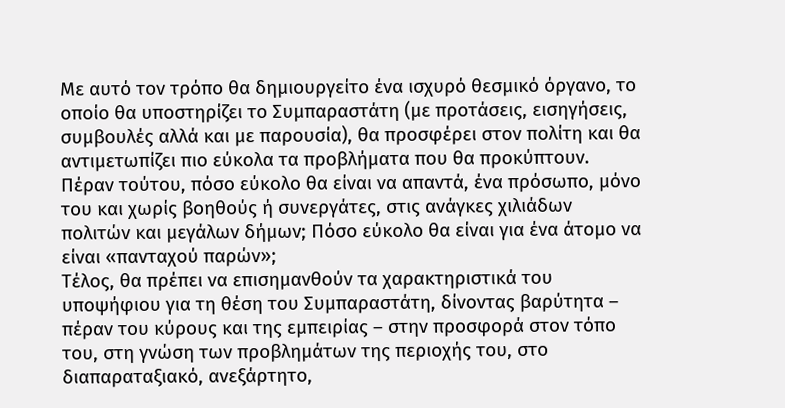Με αυτό τον τρόπο θα δημιουργείτο ένα ισχυρό θεσμικό όργανο, το οποίο θα υποστηρίζει το Συμπαραστάτη (με προτάσεις, εισηγήσεις, συμβουλές αλλά και με παρουσία), θα προσφέρει στον πολίτη και θα αντιμετωπίζει πιο εύκολα τα προβλήματα που θα προκύπτουν. Πέραν τούτου, πόσο εύκολο θα είναι να απαντά, ένα πρόσωπο, μόνο του και χωρίς βοηθούς ή συνεργάτες, στις ανάγκες χιλιάδων πολιτών και μεγάλων δήμων; Πόσο εύκολο θα είναι για ένα άτομο να είναι «πανταχού παρών»;
Τέλος, θα πρέπει να επισημανθούν τα χαρακτηριστικά του υποψήφιου για τη θέση του Συμπαραστάτη, δίνοντας βαρύτητα – πέραν του κύρους και της εμπειρίας – στην προσφορά στον τόπο του, στη γνώση των προβλημάτων της περιοχής του, στο διαπαραταξιακό, ανεξάρτητο,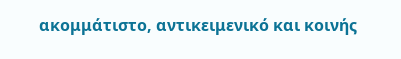ακομμάτιστο, αντικειμενικό και κοινής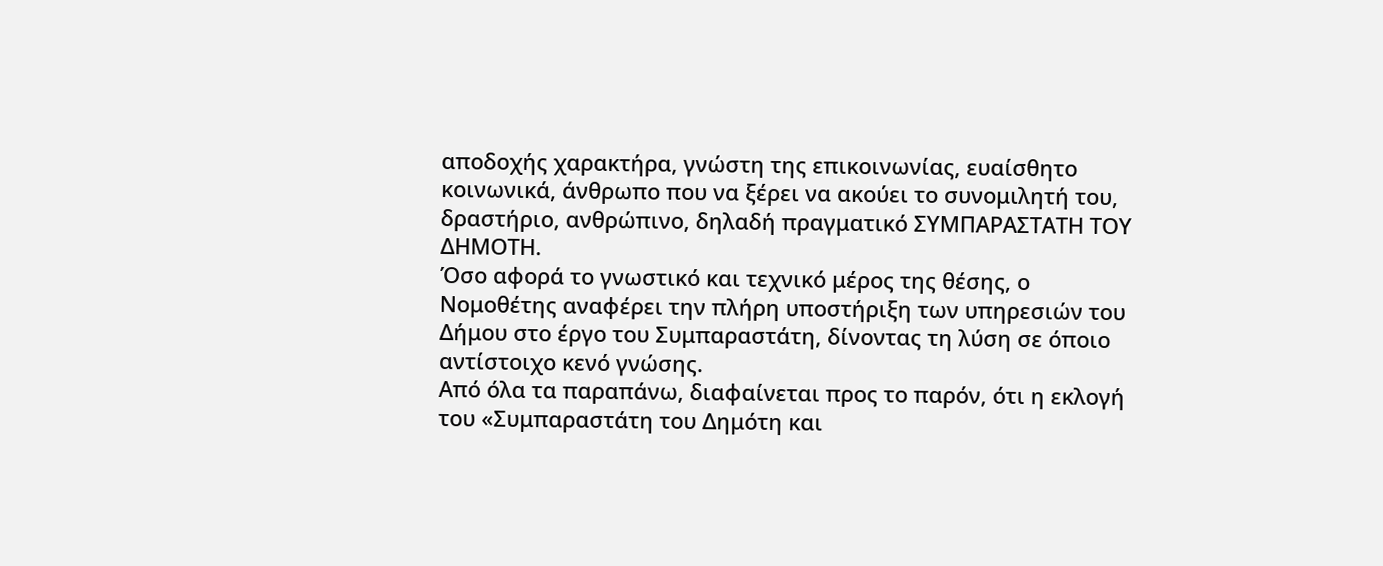αποδοχής χαρακτήρα, γνώστη της επικοινωνίας, ευαίσθητο κοινωνικά, άνθρωπο που να ξέρει να ακούει το συνομιλητή του, δραστήριο, ανθρώπινο, δηλαδή πραγματικό ΣΥΜΠΑΡΑΣΤΑΤΗ ΤΟΥ ΔΗΜΟΤΗ.
Όσο αφορά το γνωστικό και τεχνικό μέρος της θέσης, ο Νομοθέτης αναφέρει την πλήρη υποστήριξη των υπηρεσιών του Δήμου στο έργο του Συμπαραστάτη, δίνοντας τη λύση σε όποιο αντίστοιχο κενό γνώσης.
Από όλα τα παραπάνω, διαφαίνεται προς το παρόν, ότι η εκλογή του «Συμπαραστάτη του Δημότη και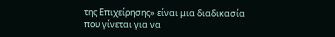της Επιχείρησης» είναι μια διαδικασία που γίνεται για να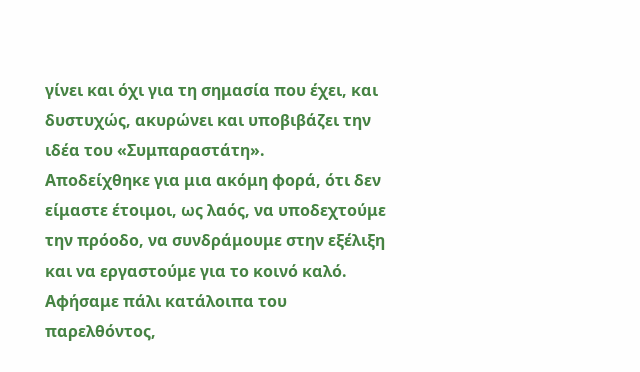γίνει και όχι για τη σημασία που έχει, και δυστυχώς, ακυρώνει και υποβιβάζει την ιδέα του «Συμπαραστάτη».
Αποδείχθηκε για μια ακόμη φορά, ότι δεν είμαστε έτοιμοι, ως λαός, να υποδεχτούμε την πρόοδο, να συνδράμουμε στην εξέλιξη και να εργαστούμε για το κοινό καλό. Αφήσαμε πάλι κατάλοιπα του παρελθόντος,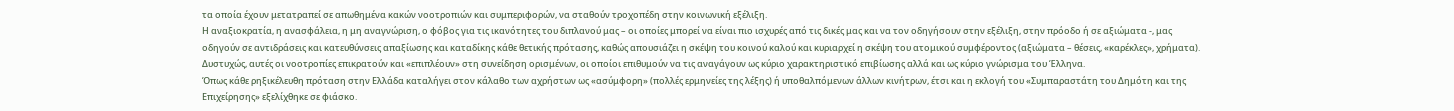τα οποία έχουν μετατραπεί σε απωθημένα κακών νοοτροπιών και συμπεριφορών, να σταθούν τροχοπέδη στην κοινωνική εξέλιξη.
Η αναξιοκρατία, η ανασφάλεια, η μη αναγνώριση, ο φόβος για τις ικανότητες του διπλανού μας – οι οποίες μπορεί να είναι πιο ισχυρές από τις δικές μας και να τον οδηγήσουν στην εξέλιξη, στην πρόοδο ή σε αξιώματα -, μας οδηγούν σε αντιδράσεις και κατευθύνσεις απαξίωσης και καταδίκης κάθε θετικής πρότασης, καθώς απουσιάζει η σκέψη του κοινού καλού και κυριαρχεί η σκέψη του ατομικού συμφέροντος (αξιώματα – θέσεις, «καρέκλες», χρήματα). Δυστυχώς, αυτές οι νοοτροπίες επικρατούν και «επιπλέουν» στη συνείδηση ορισμένων, οι οποίοι επιθυμούν να τις αναγάγουν ως κύριο χαρακτηριστικό επιβίωσης αλλά και ως κύριο γνώρισμα του Έλληνα.
Όπως κάθε ρηξικέλευθη πρόταση στην Ελλάδα καταλήγει στον κάλαθο των αχρήστων ως «ασύμφορη» (πολλές ερμηνείες της λέξης) ή υποθαλπόμενων άλλων κινήτρων, έτσι και η εκλογή του «Συμπαραστάτη του Δημότη και της Επιχείρησης» εξελίχθηκε σε φιάσκο.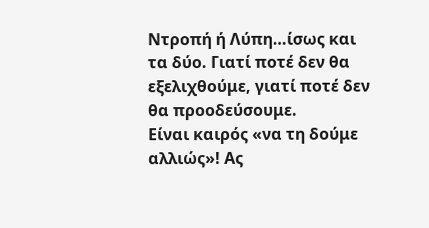Ντροπή ή Λύπη…ίσως και τα δύο. Γιατί ποτέ δεν θα εξελιχθούμε, γιατί ποτέ δεν θα προοδεύσουμε.
Είναι καιρός «να τη δούμε αλλιώς»! Ας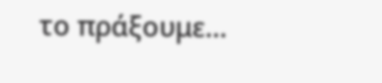το πράξουμε…